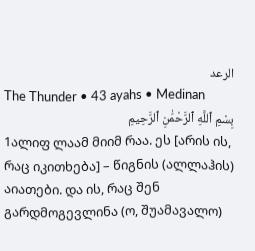الرعد
The Thunder • 43 ayahs • Medinan
بِسْمِ ٱللَّهِ ٱلرَّحْمَٰنِ ٱلرَّحِيمِ
1ალიფ ლაამ მიიმ რაა. ეს [არის ის, რაც იკითხება] – წიგნის (ალლაჰის) აიათები. და ის, რაც შენ გარდმოგევლინა (ო, შუამავალო)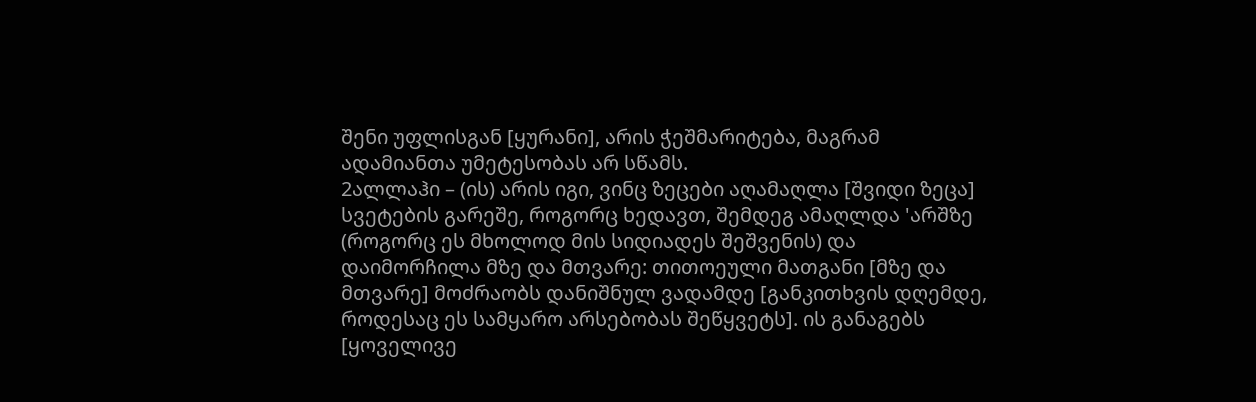შენი უფლისგან [ყურანი], არის ჭეშმარიტება, მაგრამ ადამიანთა უმეტესობას არ სწამს.
2ალლაჰი – (ის) არის იგი, ვინც ზეცები აღამაღლა [შვიდი ზეცა] სვეტების გარეშე, როგორც ხედავთ, შემდეგ ამაღლდა 'არშზე (როგორც ეს მხოლოდ მის სიდიადეს შეშვენის) და დაიმორჩილა მზე და მთვარე: თითოეული მათგანი [მზე და მთვარე] მოძრაობს დანიშნულ ვადამდე [განკითხვის დღემდე, როდესაც ეს სამყარო არსებობას შეწყვეტს]. ის განაგებს [ყოველივე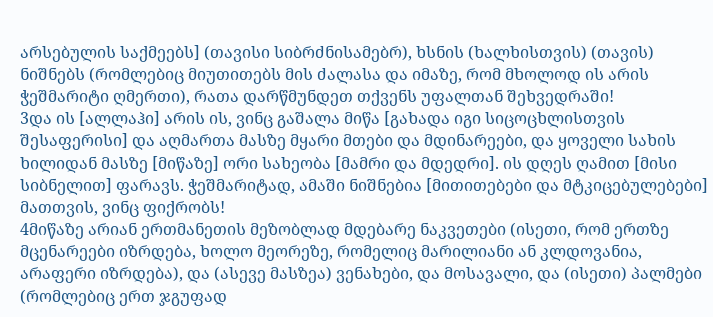არსებულის საქმეებს] (თავისი სიბრძნისამებრ), ხსნის (ხალხისთვის) (თავის) ნიშნებს (რომლებიც მიუთითებს მის ძალასა და იმაზე, რომ მხოლოდ ის არის ჭეშმარიტი ღმერთი), რათა დარწმუნდეთ თქვენს უფალთან შეხვედრაში!
3და ის [ალლაჰი] არის ის, ვინც გაშალა მიწა [გახადა იგი სიცოცხლისთვის შესაფერისი] და აღმართა მასზე მყარი მთები და მდინარეები, და ყოველი სახის ხილიდან მასზე [მიწაზე] ორი სახეობა [მამრი და მდედრი]. ის დღეს ღამით [მისი სიბნელით] ფარავს. ჭეშმარიტად, ამაში ნიშნებია [მითითებები და მტკიცებულებები] მათთვის, ვინც ფიქრობს!
4მიწაზე არიან ერთმანეთის მეზობლად მდებარე ნაკვეთები (ისეთი, რომ ერთზე მცენარეები იზრდება, ხოლო მეორეზე, რომელიც მარილიანი ან კლდოვანია, არაფერი იზრდება), და (ასევე მასზეა) ვენახები, და მოსავალი, და (ისეთი) პალმები (რომლებიც ერთ ჯგუფად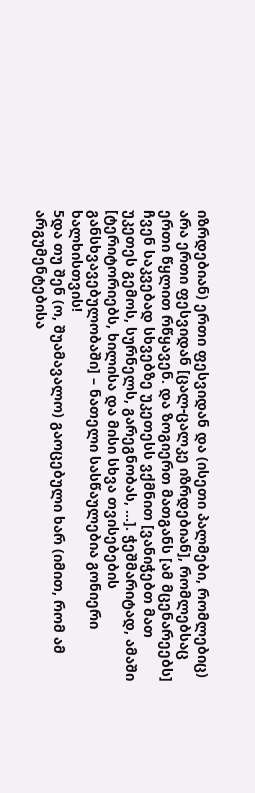იზრდებიან) ერთი ფესვიდან და (ისეთი პალმები, რომლებიც) არა ერთი ფესვიდან [ცალ-ცალკე იზრდებიან], რომლებსაც ერთი წყლით რწყავენ. და ზოგიერთ მათგანს [ამ მცენარეებს] ჩვენ საკვებად სხვებზე უკეთესს ვქმნით [ვანიჭებთ მათ უკეთეს გემოს, სურნელს, გარეგნობას, ...]. ჭეშმარიტად, ამაში [ტერიტორიებს, ხილისა და მისი სხვა თვისებების განსხვავებულობაში] – ნათელი სასწაულებია გონიერი ხალხისთვის!
5და თუ შენ (ო, შუამავალო) გაოცებული ხარ (იმით, რომ ამ არგუმენტებისა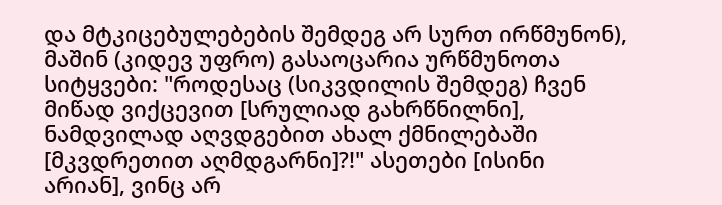და მტკიცებულებების შემდეგ არ სურთ ირწმუნონ), მაშინ (კიდევ უფრო) გასაოცარია ურწმუნოთა სიტყვები: "როდესაც (სიკვდილის შემდეგ) ჩვენ მიწად ვიქცევით [სრულიად გახრწნილნი], ნამდვილად აღვდგებით ახალ ქმნილებაში [მკვდრეთით აღმდგარნი]?!" ასეთები [ისინი არიან], ვინც არ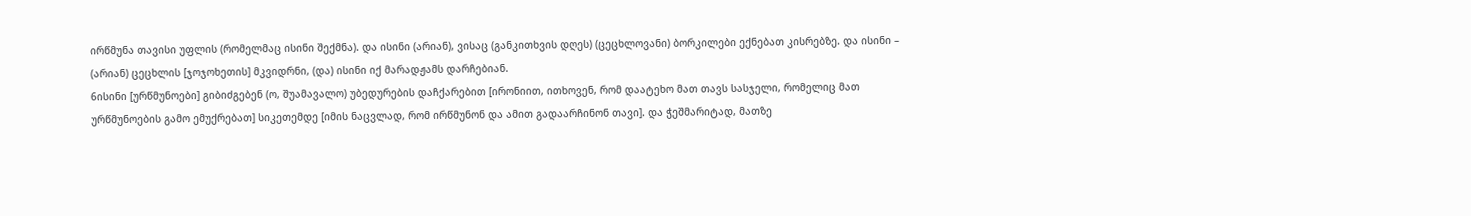ირწმუნა თავისი უფლის (რომელმაც ისინი შექმნა). და ისინი (არიან), ვისაც (განკითხვის დღეს) (ცეცხლოვანი) ბორკილები ექნებათ კისრებზე. და ისინი – (არიან) ცეცხლის [ჯოჯოხეთის] მკვიდრნი, (და) ისინი იქ მარადჟამს დარჩებიან.
6ისინი [ურწმუნოები] გიბიძგებენ (ო, შუამავალო) უბედურების დაჩქარებით [ირონიით, ითხოვენ, რომ დაატეხო მათ თავს სასჯელი, რომელიც მათ ურწმუნოების გამო ემუქრებათ] სიკეთემდე [იმის ნაცვლად, რომ ირწმუნონ და ამით გადაარჩინონ თავი]. და ჭეშმარიტად, მათზე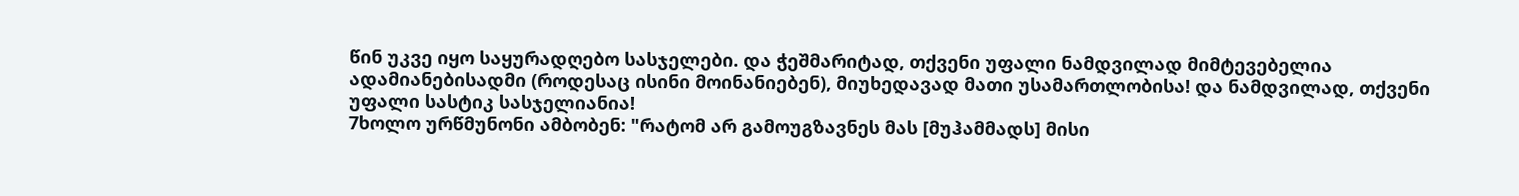წინ უკვე იყო საყურადღებო სასჯელები. და ჭეშმარიტად, თქვენი უფალი ნამდვილად მიმტევებელია ადამიანებისადმი (როდესაც ისინი მოინანიებენ), მიუხედავად მათი უსამართლობისა! და ნამდვილად, თქვენი უფალი სასტიკ სასჯელიანია!
7ხოლო ურწმუნონი ამბობენ: "რატომ არ გამოუგზავნეს მას [მუჰამმადს] მისი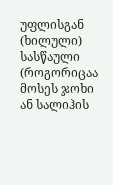უფლისგან (ხილული) სასწაული (როგორიცაა მოსეს ჯოხი ან სალიჰის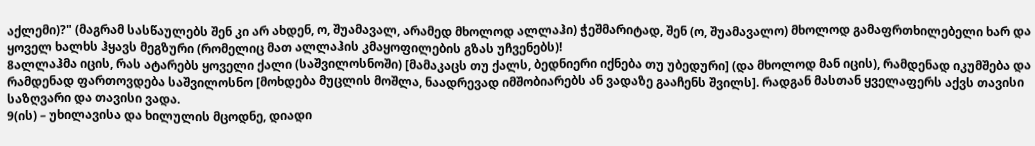აქლემი)?" (მაგრამ სასწაულებს შენ კი არ ახდენ, ო, შუამავალ, არამედ მხოლოდ ალლაჰი) ჭეშმარიტად, შენ (ო, შუამავალო) მხოლოდ გამაფრთხილებელი ხარ და ყოველ ხალხს ჰყავს მეგზური (რომელიც მათ ალლაჰის კმაყოფილების გზას უჩვენებს)!
8ალლაჰმა იცის, რას ატარებს ყოველი ქალი (საშვილოსნოში) [მამაკაცს თუ ქალს, ბედნიერი იქნება თუ უბედური] (და მხოლოდ მან იცის), რამდენად იკუმშება და რამდენად ფართოვდება საშვილოსნო [მოხდება მუცლის მოშლა, ნაადრევად იმშობიარებს ან ვადაზე გააჩენს შვილს]. რადგან მასთან ყველაფერს აქვს თავისი საზღვარი და თავისი ვადა.
9(ის) – უხილავისა და ხილულის მცოდნე, დიადი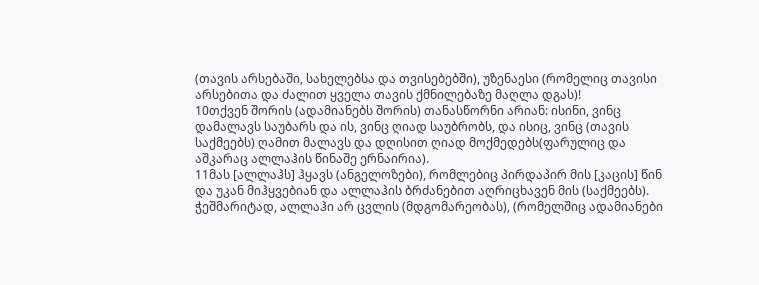(თავის არსებაში, სახელებსა და თვისებებში), უზენაესი (რომელიც თავისი არსებითა და ძალით ყველა თავის ქმნილებაზე მაღლა დგას)!
10თქვენ შორის (ადამიანებს შორის) თანასწორნი არიან: ისინი, ვინც დამალავს საუბარს და ის, ვინც ღიად საუბრობს, და ისიც, ვინც (თავის საქმეებს) ღამით მალავს და დღისით ღიად მოქმედებს(ფარულიც და აშკარაც ალლაჰის წინაშე ერნაირია).
11მას [ალლაჰს] ჰყავს (ანგელოზები), რომლებიც პირდაპირ მის [კაცის] წინ და უკან მიჰყვებიან და ალლაჰის ბრძანებით აღრიცხავენ მის (საქმეებს). ჭეშმარიტად, ალლაჰი არ ცვლის (მდგომარეობას), (რომელშიც ადამიანები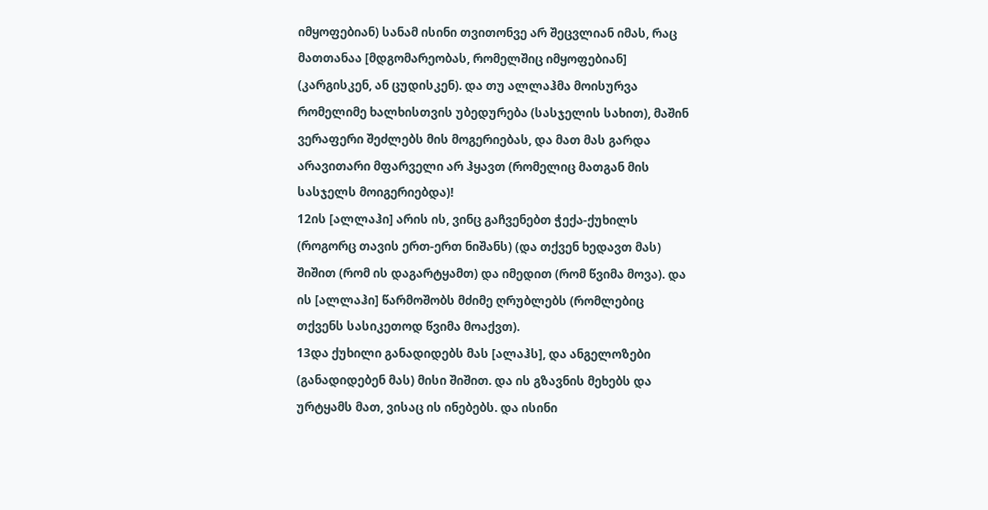იმყოფებიან) სანამ ისინი თვითონვე არ შეცვლიან იმას, რაც მათთანაა [მდგომარეობას, რომელშიც იმყოფებიან] (კარგისკენ, ან ცუდისკენ). და თუ ალლაჰმა მოისურვა რომელიმე ხალხისთვის უბედურება (სასჯელის სახით), მაშინ ვერაფერი შეძლებს მის მოგერიებას, და მათ მას გარდა არავითარი მფარველი არ ჰყავთ (რომელიც მათგან მის სასჯელს მოიგერიებდა)!
12ის [ალლაჰი] არის ის, ვინც გაჩვენებთ ჭექა-ქუხილს (როგორც თავის ერთ-ერთ ნიშანს) (და თქვენ ხედავთ მას) შიშით (რომ ის დაგარტყამთ) და იმედით (რომ წვიმა მოვა). და ის [ალლაჰი] წარმოშობს მძიმე ღრუბლებს (რომლებიც თქვენს სასიკეთოდ წვიმა მოაქვთ).
13და ქუხილი განადიდებს მას [ალაჰს], და ანგელოზები (განადიდებენ მას) მისი შიშით. და ის გზავნის მეხებს და ურტყამს მათ, ვისაც ის ინებებს. და ისინი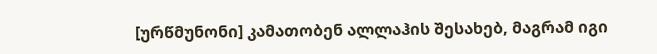[ურწმუნონი] კამათობენ ალლაჰის შესახებ, მაგრამ იგი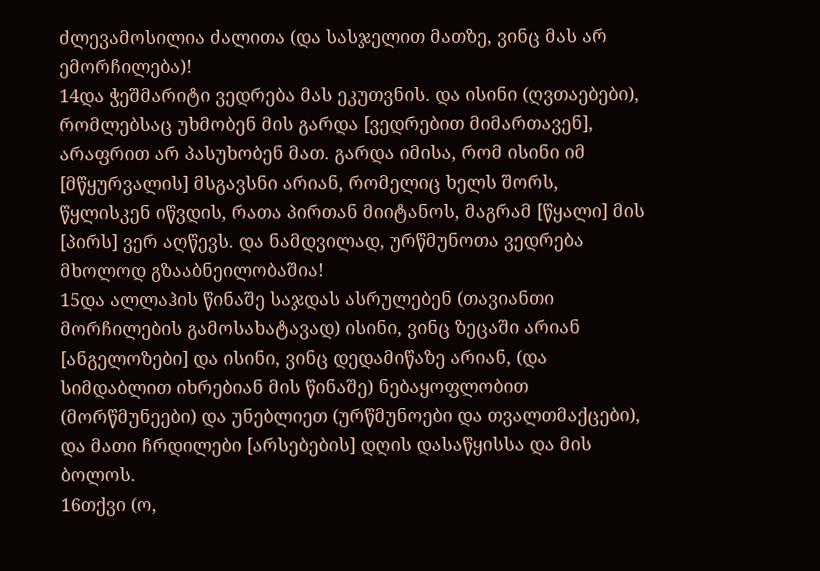ძლევამოსილია ძალითა (და სასჯელით მათზე, ვინც მას არ ემორჩილება)!
14და ჭეშმარიტი ვედრება მას ეკუთვნის. და ისინი (ღვთაებები), რომლებსაც უხმობენ მის გარდა [ვედრებით მიმართავენ], არაფრით არ პასუხობენ მათ. გარდა იმისა, რომ ისინი იმ [მწყურვალის] მსგავსნი არიან, რომელიც ხელს შორს, წყლისკენ იწვდის, რათა პირთან მიიტანოს, მაგრამ [წყალი] მის [პირს] ვერ აღწევს. და ნამდვილად, ურწმუნოთა ვედრება მხოლოდ გზააბნეილობაშია!
15და ალლაჰის წინაშე საჯდას ასრულებენ (თავიანთი მორჩილების გამოსახატავად) ისინი, ვინც ზეცაში არიან [ანგელოზები] და ისინი, ვინც დედამიწაზე არიან, (და სიმდაბლით იხრებიან მის წინაშე) ნებაყოფლობით (მორწმუნეები) და უნებლიეთ (ურწმუნოები და თვალთმაქცები), და მათი ჩრდილები [არსებების] დღის დასაწყისსა და მის ბოლოს.
16თქვი (ო,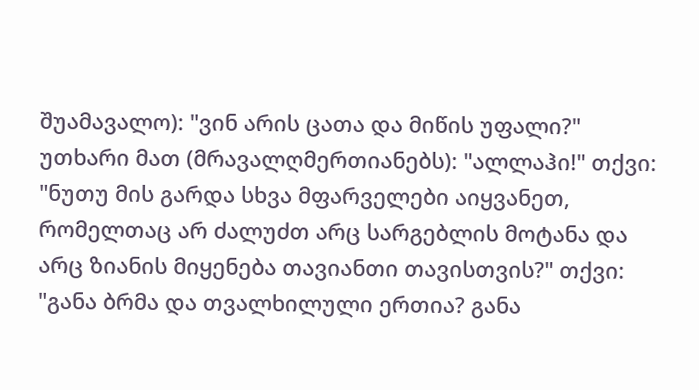შუამავალო): "ვინ არის ცათა და მიწის უფალი?" უთხარი მათ (მრავალღმერთიანებს): "ალლაჰი!" თქვი: "ნუთუ მის გარდა სხვა მფარველები აიყვანეთ, რომელთაც არ ძალუძთ არც სარგებლის მოტანა და არც ზიანის მიყენება თავიანთი თავისთვის?" თქვი: "განა ბრმა და თვალხილული ერთია? განა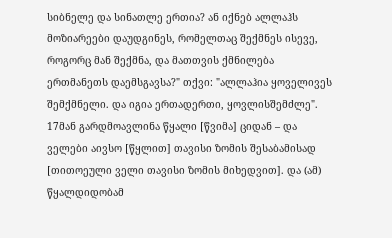სიბნელე და სინათლე ერთია? ან იქნებ ალლაჰს მოზიარეები დაუდგინეს, რომელთაც შექმნეს ისევე, როგორც მან შექმნა, და მათთვის ქმნილება ერთმანეთს დაემსგავსა?" თქვი: "ალლაჰია ყოველივეს შემქმნელი. და იგია ერთადერთი, ყოვლისშემძლე".
17მან გარდმოავლინა წყალი [წვიმა] ციდან – და ველები აივსო [წყლით] თავისი ზომის შესაბამისად [თითოეული ველი თავისი ზომის მიხედვით]. და (ამ) წყალდიდობამ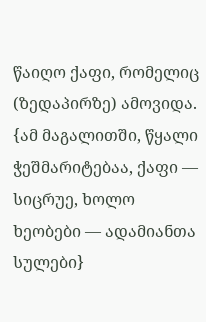წაიღო ქაფი, რომელიც (ზედაპირზე) ამოვიდა. {ამ მაგალითში, წყალი ჭეშმარიტებაა, ქაფი — სიცრუე, ხოლო ხეობები — ადამიანთა სულები}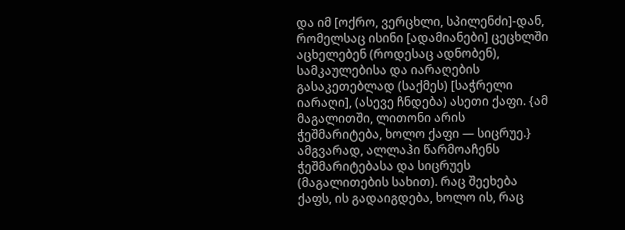და იმ [ოქრო, ვერცხლი, სპილენძი]-დან, რომელსაც ისინი [ადამიანები] ცეცხლში აცხელებენ (როდესაც ადნობენ), სამკაულებისა და იარაღების გასაკეთებლად (საქმეს) [საჭრელი იარაღი], (ასევე ჩნდება) ასეთი ქაფი. {ამ მაგალითში, ლითონი არის ჭეშმარიტება, ხოლო ქაფი — სიცრუე.} ამგვარად, ალლაჰი წარმოაჩენს ჭეშმარიტებასა და სიცრუეს (მაგალითების სახით). რაც შეეხება ქაფს, ის გადაიგდება, ხოლო ის, რაც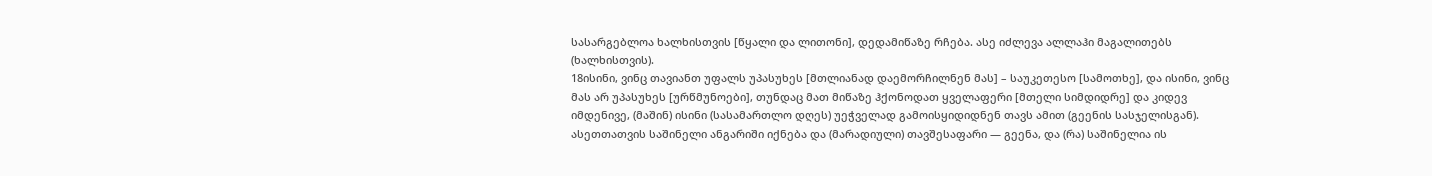სასარგებლოა ხალხისთვის [წყალი და ლითონი], დედამიწაზე რჩება. ასე იძლევა ალლაჰი მაგალითებს (ხალხისთვის).
18ისინი, ვინც თავიანთ უფალს უპასუხეს [მთლიანად დაემორჩილნენ მას] – საუკეთესო [სამოთხე], და ისინი, ვინც მას არ უპასუხეს [ურწმუნოები], თუნდაც მათ მიწაზე ჰქონოდათ ყველაფერი [მთელი სიმდიდრე] და კიდევ იმდენივე, (მაშინ) ისინი (სასამართლო დღეს) უეჭველად გამოისყიდიდნენ თავს ამით (გეენის სასჯელისგან). ასეთთათვის საშინელი ანგარიში იქნება და (მარადიული) თავშესაფარი — გეენა, და (რა) საშინელია ის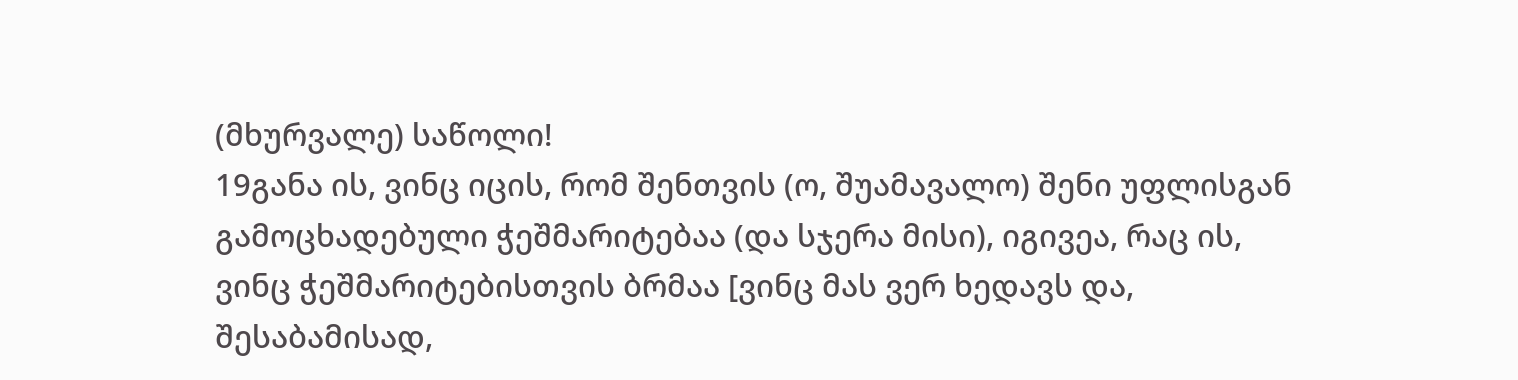(მხურვალე) საწოლი!
19განა ის, ვინც იცის, რომ შენთვის (ო, შუამავალო) შენი უფლისგან გამოცხადებული ჭეშმარიტებაა (და სჯერა მისი), იგივეა, რაც ის, ვინც ჭეშმარიტებისთვის ბრმაა [ვინც მას ვერ ხედავს და, შესაბამისად,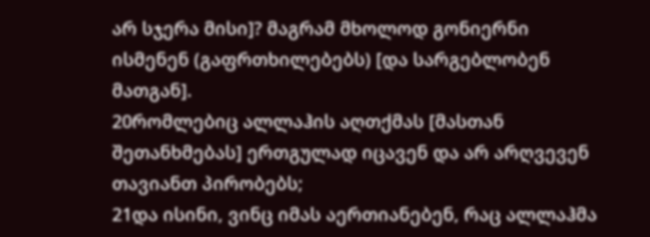არ სჯერა მისი]? მაგრამ მხოლოდ გონიერნი ისმენენ (გაფრთხილებებს) [და სარგებლობენ მათგან].
20რომლებიც ალლაჰის აღთქმას [მასთან შეთანხმებას] ერთგულად იცავენ და არ არღვევენ თავიანთ პირობებს;
21და ისინი, ვინც იმას აერთიანებენ, რაც ალლაჰმა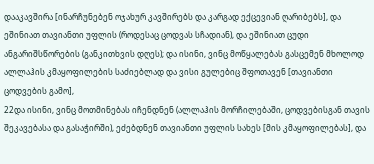დააკავშირა [ინარჩუნებენ ოჯახურ კავშირებს და კარგად ექცევიან ღარიბებს], და ეშინიათ თავიანთი უფლის (როდესაც ცოდვას სჩადიან), და ეშინიათ ცუდი ანგარიშსწორების (განკითხვის დღეს); და ისინი, ვინც მოწყალებას გასცემენ მხოლოდ ალლაჰის კმაყოფილების საძიებლად და ვისი გულებიც შფოთავენ [თავიანთი ცოდვების გამო],
22და ისინი, ვინც მოთმინებას იჩენდნენ (ალლაჰის მორჩილებაში, ცოდვებისგან თავის შეკავებასა და გასაჭირში), ეძებდნენ თავიანთი უფლის სახეს [მის კმაყოფილებას], და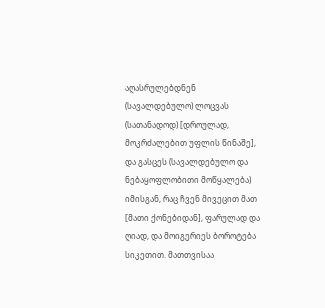აღასრულებდნენ (სავალდებულო) ლოცვას (სათანადოდ) [დროულად, მოკრძალებით უფლის წინაშე], და გასცეს (სავალდებულო და ნებაყოფლობითი მოწყალება) იმისგან, რაც ჩვენ მივეცით მათ [მათი ქონებიდან], ფარულად და ღიად, და მოიგერიეს ბოროტება სიკეთით. მათთვისაა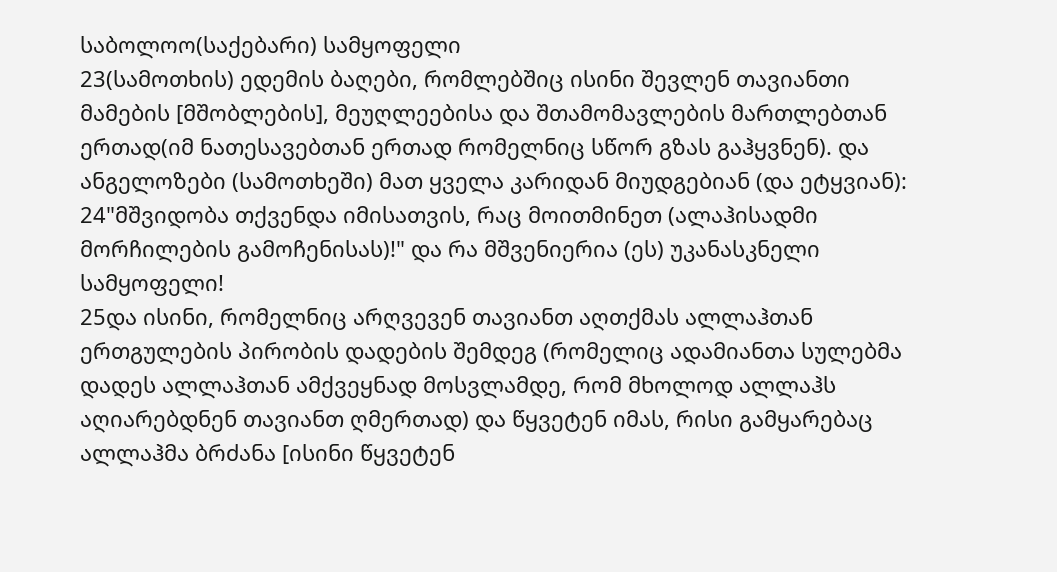საბოლოო(საქებარი) სამყოფელი
23(სამოთხის) ედემის ბაღები, რომლებშიც ისინი შევლენ თავიანთი მამების [მშობლების], მეუღლეებისა და შთამომავლების მართლებთან ერთად(იმ ნათესავებთან ერთად რომელნიც სწორ გზას გაჰყვნენ). და ანგელოზები (სამოთხეში) მათ ყველა კარიდან მიუდგებიან (და ეტყვიან):
24"მშვიდობა თქვენდა იმისათვის, რაც მოითმინეთ (ალაჰისადმი მორჩილების გამოჩენისას)!" და რა მშვენიერია (ეს) უკანასკნელი სამყოფელი!
25და ისინი, რომელნიც არღვევენ თავიანთ აღთქმას ალლაჰთან ერთგულების პირობის დადების შემდეგ (რომელიც ადამიანთა სულებმა დადეს ალლაჰთან ამქვეყნად მოსვლამდე, რომ მხოლოდ ალლაჰს აღიარებდნენ თავიანთ ღმერთად) და წყვეტენ იმას, რისი გამყარებაც ალლაჰმა ბრძანა [ისინი წყვეტენ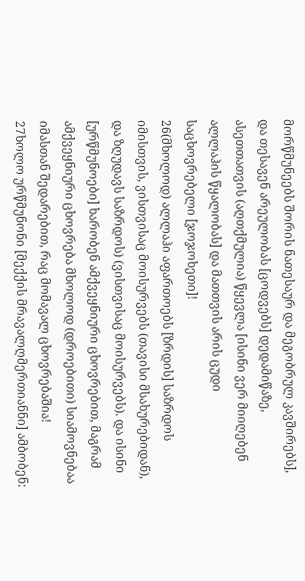მორწმუნეებს შორის ნათესაურ და მეგობრულ კავშირებს], და თესავენ არეულობას [ცოდვებს] დედამიწაზე, ასეთთათვის (აღთქმულია) წყევლა [ისინი ვერ მიიღებენ ალლაჰის წყალობას] და მათთვის არის ცუდი საცხოვრებელი [ჯოჯოხეთი]!
26(მხოლოდ) ალლაჰი აფართოებს [ზრდის] საზრდოს იმისთვის, ვისთვისაც მოისურვებს (თავისი მსახურებიდან), და ზღუდავს საზრდოს) (ვისთვისაც მოისურვებს). და ისინი [ურწმუნოები] ხარობენ ამქვეყნიური ცხოვრებით, მაგრამ ამქვეყნიური ცხოვრება მხოლოდ (დროებითი) სიამოვნებაა იმასთან შედარებით, რაც მომავალ ცხოვრებაშია!
27ხოლო ურწმუნონი [მექქის მრავალღმერთიანნი] ამბობენ: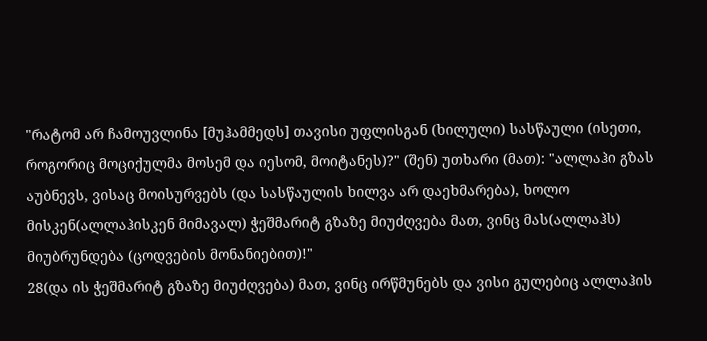"რატომ არ ჩამოუვლინა [მუჰამმედს] თავისი უფლისგან (ხილული) სასწაული (ისეთი, როგორიც მოციქულმა მოსემ და იესომ, მოიტანეს)?" (შენ) უთხარი (მათ): "ალლაჰი გზას აუბნევს, ვისაც მოისურვებს (და სასწაულის ხილვა არ დაეხმარება), ხოლო მისკენ(ალლაჰისკენ მიმავალ) ჭეშმარიტ გზაზე მიუძღვება მათ, ვინც მას(ალლაჰს) მიუბრუნდება (ცოდვების მონანიებით)!"
28(და ის ჭეშმარიტ გზაზე მიუძღვება) მათ, ვინც ირწმუნებს და ვისი გულებიც ალლაჰის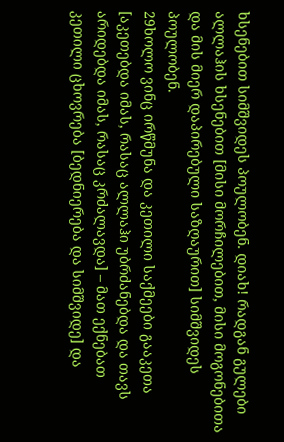ხსენებით სიმშვიდეს პოულობენ. დიახ! რადგან გულები ალლაჰის ხსენებით [მისი მორჩილებით, მისი მოგონებითა და მის მიერ დაპირებული საზღაურით] სიმშვიდეს პოულობენ.
29ხოლო ვინც ირწმუნა და კეთილი საქმეები გააკეთა [აკეთებდა იმას, რასაც ალლაჰი უბრძანებდა და თავს არიდებდა იმას, რასაც კრძალავდა] – მათ ექნებათ კეთილი ცხოვრება [ბედნიერება და სიმშვიდე] და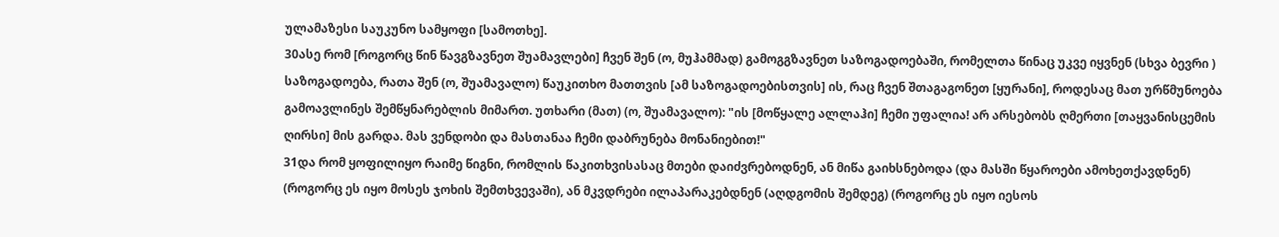ულამაზესი საუკუნო სამყოფი [სამოთხე].
30ასე რომ [როგორც წინ წავგზავნეთ შუამავლები] ჩვენ შენ (ო, მუჰამმად) გამოგგზავნეთ საზოგადოებაში, რომელთა წინაც უკვე იყვნენ (სხვა ბევრი ) საზოგადოება, რათა შენ (ო, შუამავალო) წაუკითხო მათთვის [ამ საზოგადოებისთვის] ის, რაც ჩვენ შთაგაგონეთ [ყურანი], როდესაც მათ ურწმუნოება გამოავლინეს შემწყნარებლის მიმართ. უთხარი (მათ) (ო, შუამავალო): "ის [მოწყალე ალლაჰი] ჩემი უფალია! არ არსებობს ღმერთი [თაყვანისცემის ღირსი] მის გარდა. მას ვენდობი და მასთანაა ჩემი დაბრუნება მონანიებით!"
31და რომ ყოფილიყო რაიმე წიგნი, რომლის წაკითხვისასაც მთები დაიძვრებოდნენ, ან მიწა გაიხსნებოდა (და მასში წყაროები ამოხეთქავდნენ) (როგორც ეს იყო მოსეს ჯოხის შემთხვევაში), ან მკვდრები ილაპარაკებდნენ (აღდგომის შემდეგ) (როგორც ეს იყო იესოს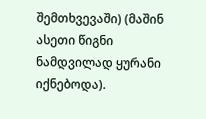შემთხვევაში) (მაშინ ასეთი წიგნი ნამდვილად ყურანი იქნებოდა).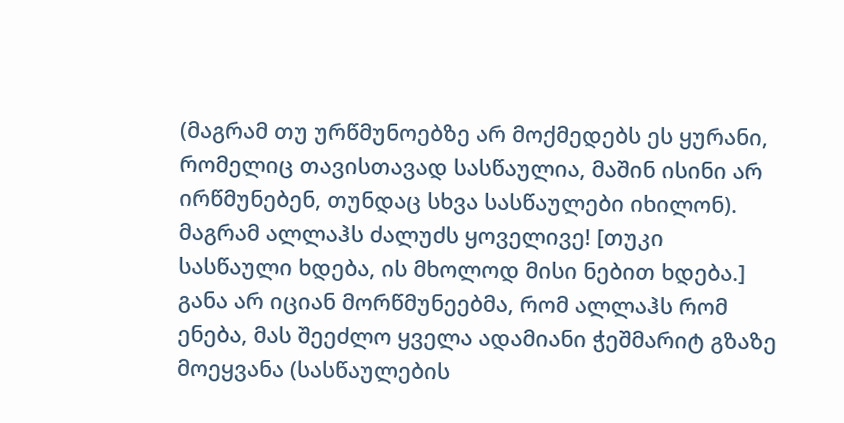(მაგრამ თუ ურწმუნოებზე არ მოქმედებს ეს ყურანი, რომელიც თავისთავად სასწაულია, მაშინ ისინი არ ირწმუნებენ, თუნდაც სხვა სასწაულები იხილონ). მაგრამ ალლაჰს ძალუძს ყოველივე! [თუკი სასწაული ხდება, ის მხოლოდ მისი ნებით ხდება.] განა არ იციან მორწმუნეებმა, რომ ალლაჰს რომ ენება, მას შეეძლო ყველა ადამიანი ჭეშმარიტ გზაზე მოეყვანა (სასწაულების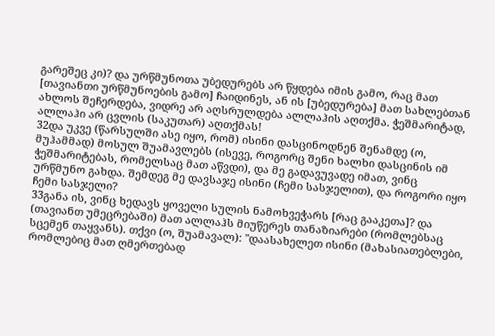გარეშეც კი)? და ურწმუნოთა უბედურებს არ წყდება იმის გამო, რაც მათ [თავიანთი ურწმუნოების გამო] ჩაიდინეს, ან ის [უბედურება] მათ სახლებთან ახლოს შეჩერდება, ვიდრე არ აღსრულდება ალლაჰის აღთქმა. ჭეშმარიტად, ალლაჰი არ ცვლის (საკუთარ) აღთქმას!
32და უკვე (წარსულში ასე იყო, რომ) ისინი დასცინოდნენ შენამდე (ო, მუჰამმად) მოსულ შუამავლებს (ისევე, როგორც შენი ხალხი დასცინის იმ ჭეშმარიტებას, რომელსაც მათ აწვდი), და მე გადავუვადე იმათ, ვინც ურწმუნო გახდა. შემდეგ მე დავსაჯე ისინი (ჩემი სასჯელით), და როგორი იყო ჩემი სასჯელი?
33განა ის, ვინც ხედავს ყოველი სულის ნამოხვეჭარს [რაც გააკეთა]? და (თავიანთ უმეცრებაში) მათ ალლაჰს მიუწერეს თანაზიარები (რომლებსაც სცემენ თაყვანს). თქვი (ო, შუამავალ): "დაასახელეთ ისინი (მახასიათებლები, რომლებიც მათ ღმერთებად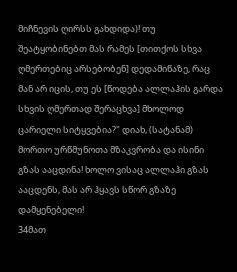მიჩნევის ღირსს გახდიდა)! თუ შეატყობინებთ მას რამეს [თითქოს სხვა ღმერთებიც არსებობენ] დედამიწაზე, რაც მან არ იცის, თუ ეს [წოდება ალლაჰის გარდა სხვის ღმერთად შერაცხვა] მხოლოდ ცარიელი სიტყვებია?" დიახ, (სატანამ) მორთო ურწმუნოთა მზაკვრობა და ისინი გზას ააცდინა! ხოლო ვისაც ალლაჰი გზას ააცდენს, მას არ ჰყავს სწორ გზაზე დამყენებელი!
34მათ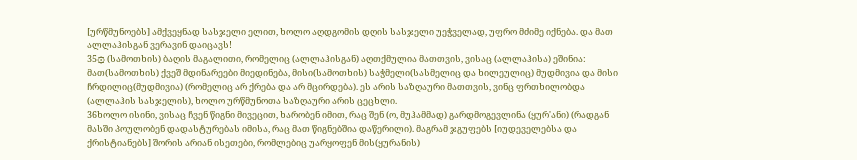[ურწმუნოებს] ამქვეყნად სასჯელი ელით, ხოლო აღდგომის დღის სასჯელი უეჭველად, უფრო მძიმე იქნება. და მათ ალლაჰისგან ვერავინ დაიცავს!
35۞ (სამოთხის) ბაღის მაგალითი, რომელიც (ალლაჰისგან) აღთქმულია მათთვის, ვისაც (ალლაჰისა) ეშინია: მათ(სამოთხის) ქვეშ მდინარეები მიედინება, მისი(სამოთხის) საჭმელი(სასმელიც და ხილეულიც) მუდმივია და მისი ჩრდილიც(მუდმივია) (რომელიც არ ქრება და არ მცირდება). ეს არის საზღაური მათთვის, ვინც ფრთხილობდა (ალლაჰის სასჯელის), ხოლო ურწმუნოთა საზღაური არის ცეცხლი.
36ხოლო ისინი, ვისაც ჩვენ წიგნი მივეცით, ხარობენ იმით, რაც შენ (ო, მუჰამმად) გარდმოგევლინა (ყურ'ანი) (რადგან მასში პოულობენ დადასტურებას იმისა, რაც მათ წიგნებშია დაწერილი). მაგრამ ჯგუფებს [იუდეველებსა და ქრისტიანებს] შორის არიან ისეთები, რომლებიც უარყოფენ მის(ყურანის)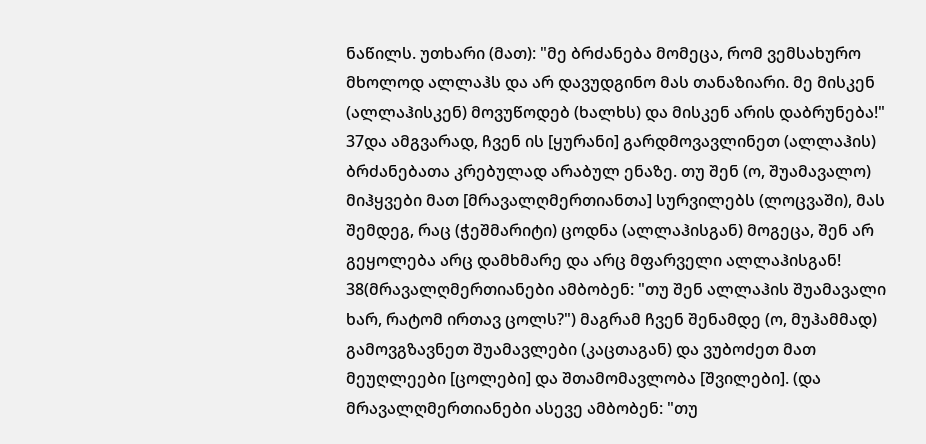ნაწილს. უთხარი (მათ): "მე ბრძანება მომეცა, რომ ვემსახურო მხოლოდ ალლაჰს და არ დავუდგინო მას თანაზიარი. მე მისკენ (ალლაჰისკენ) მოვუწოდებ (ხალხს) და მისკენ არის დაბრუნება!"
37და ამგვარად, ჩვენ ის [ყურანი] გარდმოვავლინეთ (ალლაჰის) ბრძანებათა კრებულად არაბულ ენაზე. თუ შენ (ო, შუამავალო) მიჰყვები მათ [მრავალღმერთიანთა] სურვილებს (ლოცვაში), მას შემდეგ, რაც (ჭეშმარიტი) ცოდნა (ალლაჰისგან) მოგეცა, შენ არ გეყოლება არც დამხმარე და არც მფარველი ალლაჰისგან!
38(მრავალღმერთიანები ამბობენ: "თუ შენ ალლაჰის შუამავალი ხარ, რატომ ირთავ ცოლს?") მაგრამ ჩვენ შენამდე (ო, მუჰამმად) გამოვგზავნეთ შუამავლები (კაცთაგან) და ვუბოძეთ მათ მეუღლეები [ცოლები] და შთამომავლობა [შვილები]. (და მრავალღმერთიანები ასევე ამბობენ: "თუ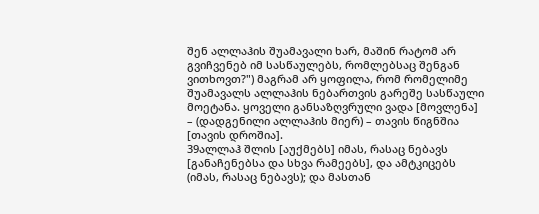შენ ალლაჰის შუამავალი ხარ, მაშინ რატომ არ გვიჩვენებ იმ სასწაულებს, რომლებსაც შენგან ვითხოვთ?") მაგრამ არ ყოფილა, რომ რომელიმე შუამავალს ალლაჰის ნებართვის გარეშე სასწაული მოეტანა. ყოველი განსაზღვრული ვადა [მოვლენა] – (დადგენილი ალლაჰის მიერ) – თავის წიგნშია [თავის დროშია].
39ალლაჰ შლის [აუქმებს] იმას, რასაც ნებავს [განაჩენებსა და სხვა რამეებს], და ამტკიცებს (იმას, რასაც ნებავს); და მასთან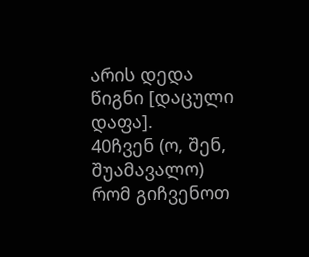არის დედა წიგნი [დაცული დაფა].
40ჩვენ (ო, შენ, შუამავალო) რომ გიჩვენოთ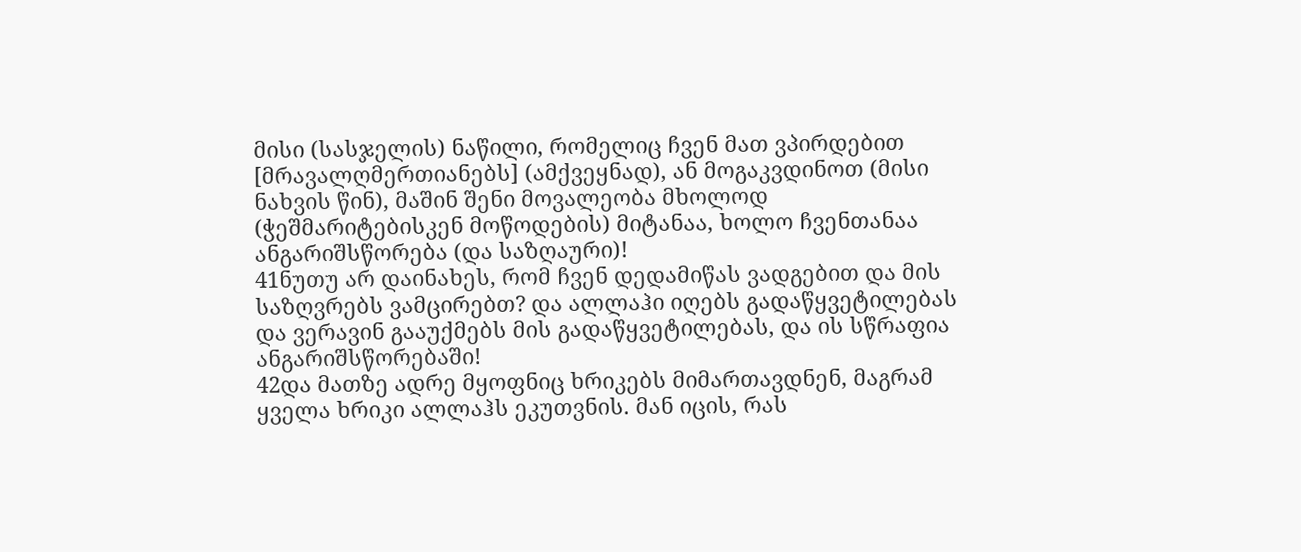მისი (სასჯელის) ნაწილი, რომელიც ჩვენ მათ ვპირდებით [მრავალღმერთიანებს] (ამქვეყნად), ან მოგაკვდინოთ (მისი ნახვის წინ), მაშინ შენი მოვალეობა მხოლოდ (ჭეშმარიტებისკენ მოწოდების) მიტანაა, ხოლო ჩვენთანაა ანგარიშსწორება (და საზღაური)!
41ნუთუ არ დაინახეს, რომ ჩვენ დედამიწას ვადგებით და მის საზღვრებს ვამცირებთ? და ალლაჰი იღებს გადაწყვეტილებას და ვერავინ გააუქმებს მის გადაწყვეტილებას, და ის სწრაფია ანგარიშსწორებაში!
42და მათზე ადრე მყოფნიც ხრიკებს მიმართავდნენ, მაგრამ ყველა ხრიკი ალლაჰს ეკუთვნის. მან იცის, რას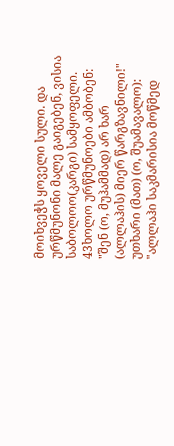მოიხვეჭს ყოველი სული. და ურწმუნონი მალე გაიგებენ, ვისია საბოლოო(კარგი) სამყოფელი.
43ხოლო ურწმუნოები ამბობენ: "შენ (ო, მუჰამმად) არ ხარ (ალლაჰის) მიერ წარგზავნილი!" უთხარი (მათ) (ო, შუამავალო): "ალლაჰი საკმარისია მოწმედ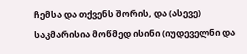ჩემსა და თქვენს შორის, და (ასევე) საკმარისია მოწმედ ისინი (იუდეველნი და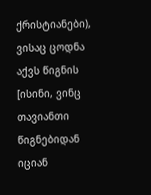ქრისტიანები), ვისაც ცოდნა აქვს წიგნის [ისინი, ვინც თავიანთი წიგნებიდან იციან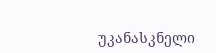უკანასკნელი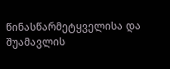წინასწარმეტყველისა და შუამავლის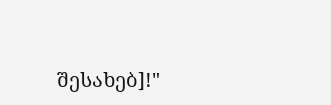შესახებ]!"